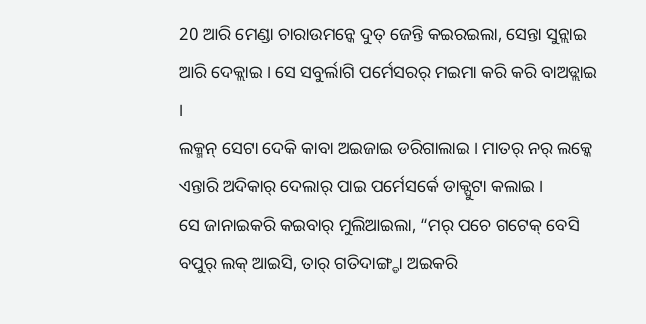20 ଆରି ମେଣ୍ଡା ଚାରାଉମନ୍କେ ଦୁତ୍ ଜେନ୍ତି କଇରଇଲା, ସେନ୍ତା ସୁନ୍ଲାଇ ଆରି ଦେକ୍ଲାଇ । ସେ ସବୁର୍ଲାଗି ପର୍ମେସରର୍ ମଇମା କରି କରି ବାଅଡ୍ଲାଇ ।
ଲକ୍ମନ୍ ସେଟା ଦେକି କାବା ଅଇଜାଇ ଡରିଗାଲାଇ । ମାତର୍ ନର୍ ଲକ୍କେ ଏନ୍ତାରି ଅଦିକାର୍ ଦେଲାର୍ ପାଇ ପର୍ମେସର୍କେ ଡାକ୍ପୁଟା କଲାଇ ।
ସେ ଜାନାଇକରି କଇବାର୍ ମୁଲିଆଇଲା, “ମର୍ ପଚେ ଗଟେକ୍ ବେସି ବପୁର୍ ଲକ୍ ଆଇସି, ତାର୍ ଗତିଦାଙ୍ଗ୍ଡା ଅଇକରି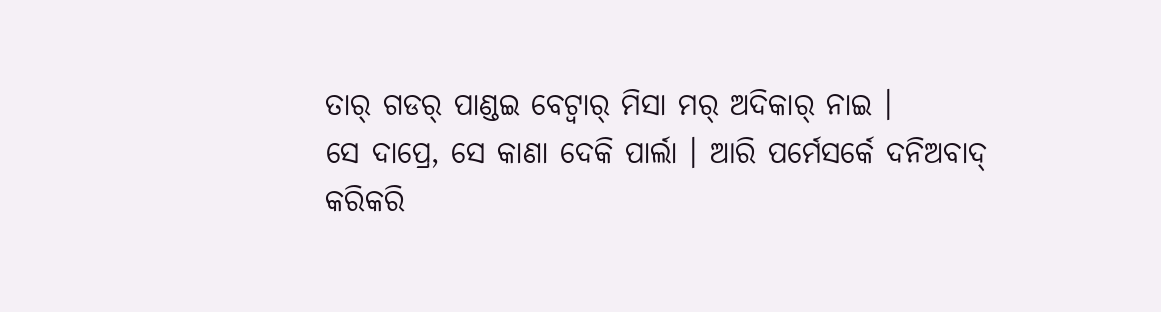ତାର୍ ଗଡର୍ ପାଣ୍ଡଇ ବେଟ୍ବାର୍ ମିସା ମର୍ ଅଦିକାର୍ ନାଇ ।
ସେ ଦାପ୍ରେ, ସେ କାଣା ଦେକି ପାର୍ଲା । ଆରି ପର୍ମେସର୍କେ ଦନିଅବାଦ୍ କରିକରି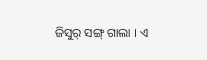ଜିସୁର୍ ସଙ୍ଗ୍ ଗାଲା । ଏ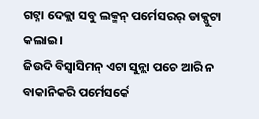ଗଟ୍ନା ଦେକ୍ଲା ସବୁ ଲକ୍ମନ୍ ପର୍ମେସରର୍ ଡାକ୍ପୁଟା କଲାଇ ।
ଜିଉଦି ବିସ୍ବାସିମନ୍ ଏଟା ସୁନ୍ଲା ପଚେ ଆରି ନ ବାକାନିକରି ପର୍ମେସର୍କେ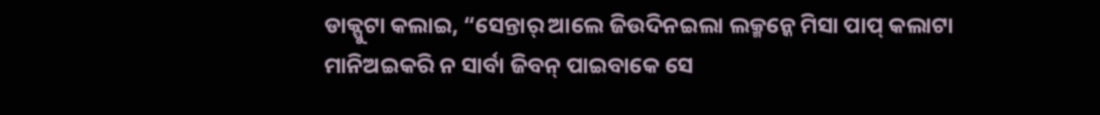ଡାକ୍ପୁଟା କଲାଇ, “ସେନ୍ତାର୍ ଆଲେ ଜିଉଦିନଇଲା ଲକ୍ମନ୍କେ ମିସା ପାପ୍ କଲାଟା ମାନିଅଇକରି ନ ସାର୍ବା ଜିବନ୍ ପାଇବାକେ ସେ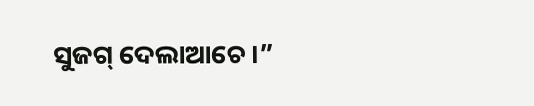ସୁଜଗ୍ ଦେଲାଆଚେ ।”